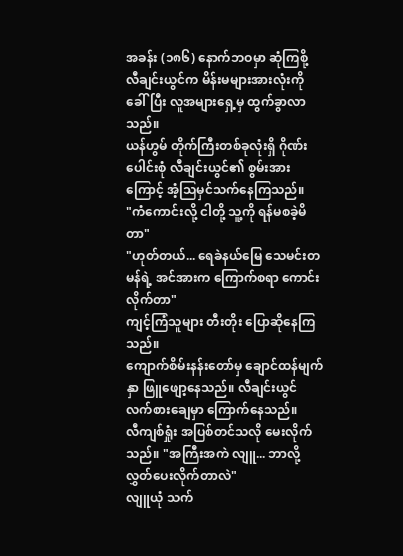အခန်း (၁၈၆) နောက်ဘဝမှာ ဆုံကြစို့
လီချင်းယွင်က မိန်းမများအားလုံးကို ခေါ်ပြီး လူအများရှေ့မှ ထွက်ခွာလာသည်။
ယန်ဟွမ် တိုက်ကြီးတစ်ခုလုံးရှိ ဂိုဏ်းပေါင်းစုံ လီချင်းယွင်၏ စွမ်းအားကြောင့် အံ့သြမှင်သက်နေကြသည်။
"ကံကောင်းလို့ ငါတို့ သူ့ကို ရန်မစခဲ့မိတာ"
"ဟုတ်တယ်... ရေခဲနယ်မြေ သေမင်းတမန်ရဲ့ အင်အားက ကြောက်စရာ ကောင်းလိုက်တာ"
ကျင့်ကြံသူများ တီးတိုး ပြောဆိုနေကြသည်။
ကျောက်စိမ်းနန်းတော်မှ ချောင်ထန်မျက်နှာ ဖြူဖျော့နေသည်။ လီချင်းယွင် လက်စားချေမှာ ကြောက်နေသည်။
လီကျစ်ရှုံး အပြစ်တင်သလို မေးလိုက်သည်။ "အကြီးအကဲ လျူ... ဘာလို့ လွှတ်ပေးလိုက်တာလဲ"
လျူယုံ သက်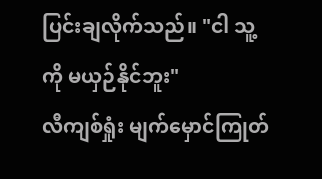ပြင်းချလိုက်သည်။ "ငါ သူ့ကို မယှဉ်နိုင်ဘူး"
လီကျစ်ရှုံး မျက်မှောင်ကြုတ်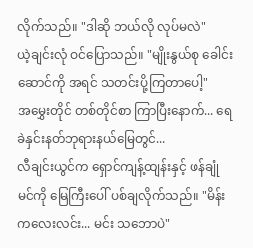လိုက်သည်။ "ဒါဆို ဘယ်လို လုပ်မလဲ"
ယဲ့ချင်းလုံ ဝင်ပြောသည်။ "မျိုးနွယ်စု ခေါင်းဆောင်ကို အရင် သတင်းပို့ကြတာပေါ့"
အမွှေးတိုင် တစ်တိုင်စာ ကြာပြီးနောက်... ရေခဲနှင်းနတ်ဘုရားနယ်မြေတွင်...
လီချင်းယွင်က ရှောင်ကျန့်ထျန်းနှင့် ဖန်ချုံမင်ကို မြေကြီးပေါ် ပစ်ချလိုက်သည်။ "မိန်းကလေးလင်း... မင်း သဘောပဲ"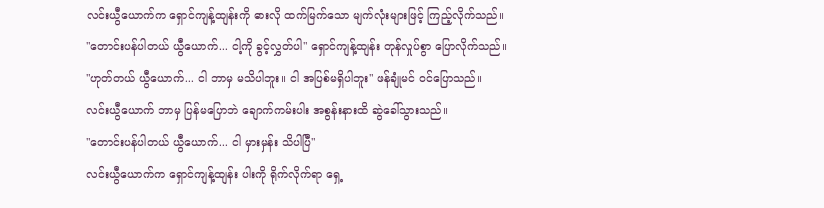လင်းယွီယောက်က ရှောင်ကျန့်ထျန်းကို ဓားလို ထက်မြက်သော မျက်လုံးများဖြင့် ကြည့်လိုက်သည်။
"တောင်းပန်ပါတယ် ယွီယောက်... ငါ့ကို ခွင့်လွှတ်ပါ" ရှောင်ကျန့်ထျန်း တုန်လှုပ်စွာ ပြောလိုက်သည်။
"ဟုတ်တယ် ယွီယောက်... ငါ ဘာမှ မသိပါဘူး။ ငါ အပြစ်မရှိပါဘူး" ဖန်ချုံမင် ဝင်ပြောသည်။
လင်းယွီယောက် ဘာမှ ပြန်မပြောဘဲ ချောက်ကမ်းပါး အစွန်းနားထိ ဆွဲခေါ်သွားသည်။
"တောင်းပန်ပါတယ် ယွီယောက်... ငါ မှားမှန်း သိပါပြီ"
လင်းယွီယောက်က ရှောင်ကျန့်ထျန်း ပါးကို ရိုက်လိုက်ရာ ရှေ့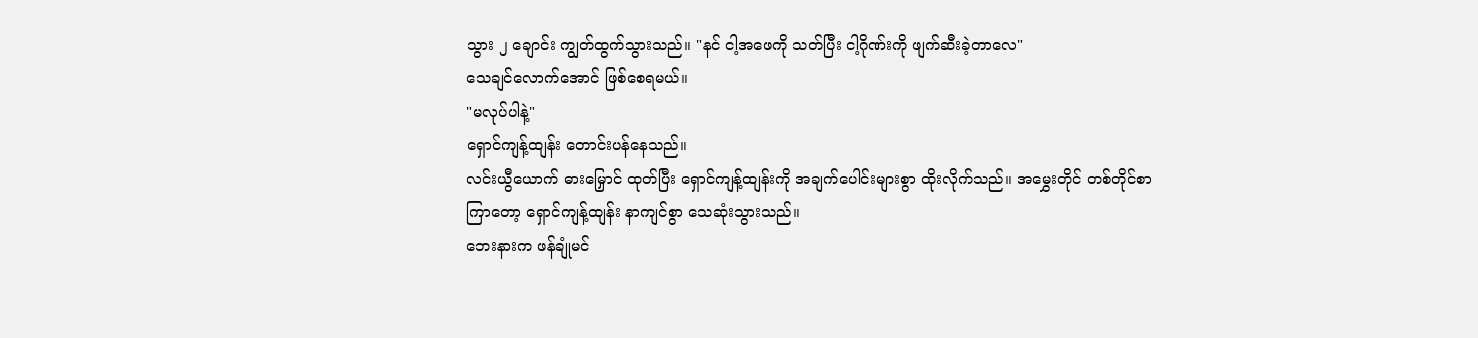သွား ၂ ချောင်း ကျွတ်ထွက်သွားသည်။ "နင် ငါ့အဖေကို သတ်ပြီး ငါ့ဂိုဏ်းကို ဖျက်ဆီးခဲ့တာလေ"
သေချင်လောက်အောင် ဖြစ်စေရမယ်။
"မလုပ်ပါနဲ့"
ရှောင်ကျန့်ထျန်း တောင်းပန်နေသည်။
လင်းယွီယောက် ဓားမြှောင် ထုတ်ပြီး ရှောင်ကျန့်ထျန်းကို အချက်ပေါင်းများစွာ ထိုးလိုက်သည်။ အမွှေးတိုင် တစ်တိုင်စာ ကြာတော့ ရှောင်ကျန့်ထျန်း နာကျင်စွာ သေဆုံးသွားသည်။
ဘေးနားက ဖန်ချုံမင်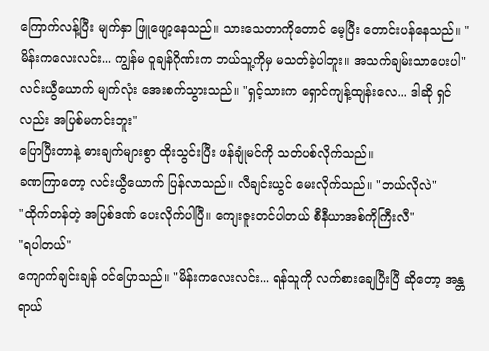ကြောက်လန့်ပြီး မျက်နှာ ဖြူဖျော့နေသည်။ သားသေတာကိုတောင် မေ့ပြီး တောင်းပန်နေသည်။ "မိန်းကလေးလင်း... ကျွန်မ ဝူချန်ဂိုဏ်းက ဘယ်သူ့ကိုမှ မသတ်ခဲ့ပါဘူး။ အသက်ချမ်းသာပေးပါ"
လင်းယွီယောက် မျက်လုံး အေးစက်သွားသည်။ "ရှင့်သားက ရှောင်ကျန့်ထျန်းလေ... ဒါဆို ရှင်လည်း အပြစ်မကင်းဘူး"
ပြောပြီးတာနဲ့ ဓားချက်များစွာ ထိုးသွင်းပြီး ဖန်ချုံမင်ကို သတ်ပစ်လိုက်သည်။
ခဏကြာတော့ လင်းယွီယောက် ပြန်လာသည်။ လီချင်းယွင် မေးလိုက်သည်။ "ဘယ်လိုလဲ"
"ထိုက်တန်တဲ့ အပြစ်ဒဏ် ပေးလိုက်ပါပြီ။ ကျေးဇူးတင်ပါတယ် စီနီယာအစ်ကိုကြီးလီ"
"ရပါတယ်"
ကျောက်ချင်းချန် ဝင်ပြောသည်။ "မိန်းကလေးလင်း... ရန်သူကို လက်စားချေပြီးပြီ ဆိုတော့ အန္တရာယ်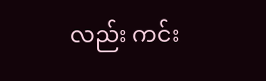လည်း ကင်း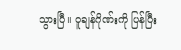သွားပြီ။ ဝူချန်ဂိုဏ်းကို ပြန်ပြီး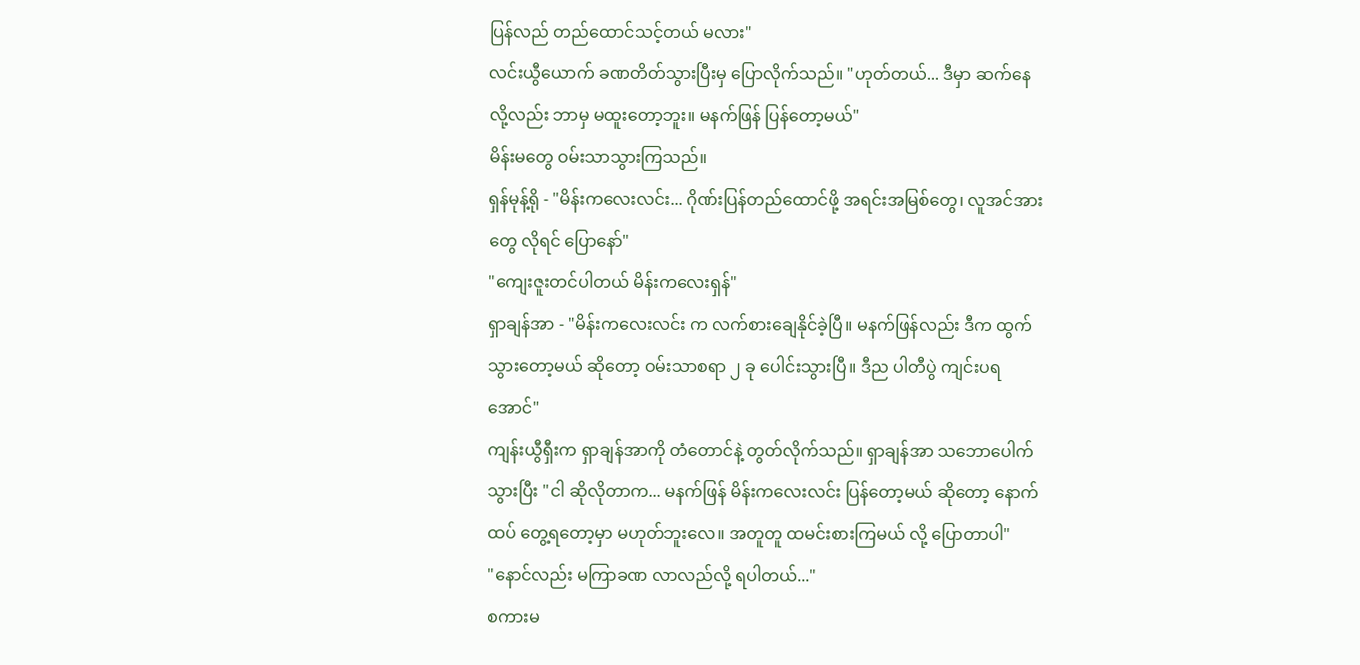ပြန်လည် တည်ထောင်သင့်တယ် မလား"
လင်းယွီယောက် ခဏတိတ်သွားပြီးမှ ပြောလိုက်သည်။ "ဟုတ်တယ်... ဒီမှာ ဆက်နေလို့လည်း ဘာမှ မထူးတော့ဘူး။ မနက်ဖြန် ပြန်တော့မယ်"
မိန်းမတွေ ဝမ်းသာသွားကြသည်။
ရှန်မုန့်ရို - "မိန်းကလေးလင်း... ဂိုဏ်းပြန်တည်ထောင်ဖို့ အရင်းအမြစ်တွေ၊ လူအင်အားတွေ လိုရင် ပြောနော်"
"ကျေးဇူးတင်ပါတယ် မိန်းကလေးရှန်"
ရှာချန်အာ - "မိန်းကလေးလင်း က လက်စားချေနိုင်ခဲ့ပြီ။ မနက်ဖြန်လည်း ဒီက ထွက်သွားတော့မယ် ဆိုတော့ ဝမ်းသာစရာ ၂ ခု ပေါင်းသွားပြီ။ ဒီည ပါတီပွဲ ကျင်းပရအောင်"
ကျန်းယွီရှီးက ရှာချန်အာကို တံတောင်နဲ့ တွတ်လိုက်သည်။ ရှာချန်အာ သဘောပေါက်သွားပြီး "ငါ ဆိုလိုတာက... မနက်ဖြန် မိန်းကလေးလင်း ပြန်တော့မယ် ဆိုတော့ နောက်ထပ် တွေ့ရတော့မှာ မဟုတ်ဘူးလေ။ အတူတူ ထမင်းစားကြမယ် လို့ ပြောတာပါ"
"နောင်လည်း မကြာခဏ လာလည်လို့ ရပါတယ်..."
စကားမ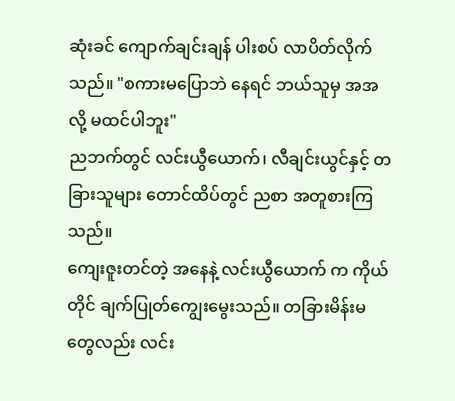ဆုံးခင် ကျောက်ချင်းချန် ပါးစပ် လာပိတ်လိုက်သည်။ "စကားမပြောဘဲ နေရင် ဘယ်သူမှ အအ လို့ မထင်ပါဘူး"
ညဘက်တွင် လင်းယွီယောက်၊ လီချင်းယွင်နှင့် တခြားသူများ တောင်ထိပ်တွင် ညစာ အတူစားကြသည်။
ကျေးဇူးတင်တဲ့ အနေနဲ့ လင်းယွီယောက် က ကိုယ်တိုင် ချက်ပြုတ်ကျွေးမွေးသည်။ တခြားမိန်းမတွေလည်း လင်း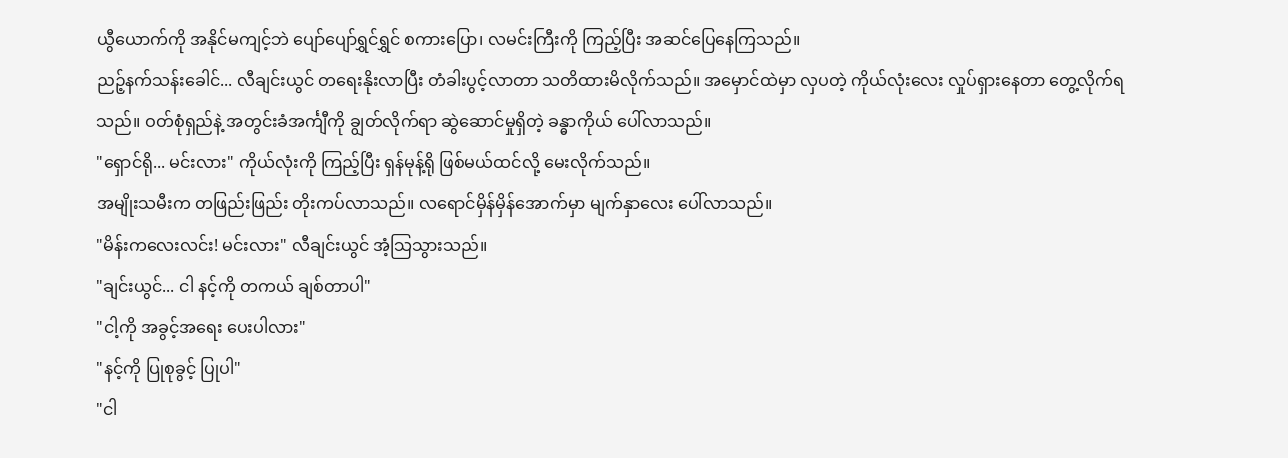ယွီယောက်ကို အနိုင်မကျင့်ဘဲ ပျော်ပျော်ရွှင်ရွှင် စကားပြော၊ လမင်းကြီးကို ကြည့်ပြီး အဆင်ပြေနေကြသည်။
ညဉ့်နက်သန်းခေါင်... လီချင်းယွင် တရေးနိုးလာပြီး တံခါးပွင့်လာတာ သတိထားမိလိုက်သည်။ အမှောင်ထဲမှာ လှပတဲ့ ကိုယ်လုံးလေး လှုပ်ရှားနေတာ တွေ့လိုက်ရသည်။ ဝတ်စုံရှည်နဲ့ အတွင်းခံအင်္ကျီကို ချွတ်လိုက်ရာ ဆွဲဆောင်မှုရှိတဲ့ ခန္ဓာကိုယ် ပေါ်လာသည်။
"ရှောင်ရို... မင်းလား" ကိုယ်လုံးကို ကြည့်ပြီး ရှန်မုန့်ရို ဖြစ်မယ်ထင်လို့ မေးလိုက်သည်။
အမျိုးသမီးက တဖြည်းဖြည်း တိုးကပ်လာသည်။ လရောင်မှိန်မှိန်အောက်မှာ မျက်နှာလေး ပေါ်လာသည်။
"မိန်းကလေးလင်း! မင်းလား" လီချင်းယွင် အံ့သြသွားသည်။
"ချင်းယွင်... ငါ နင့်ကို တကယ် ချစ်တာပါ"
"ငါ့ကို အခွင့်အရေး ပေးပါလား"
"နင့်ကို ပြုစုခွင့် ပြုပါ"
"ငါ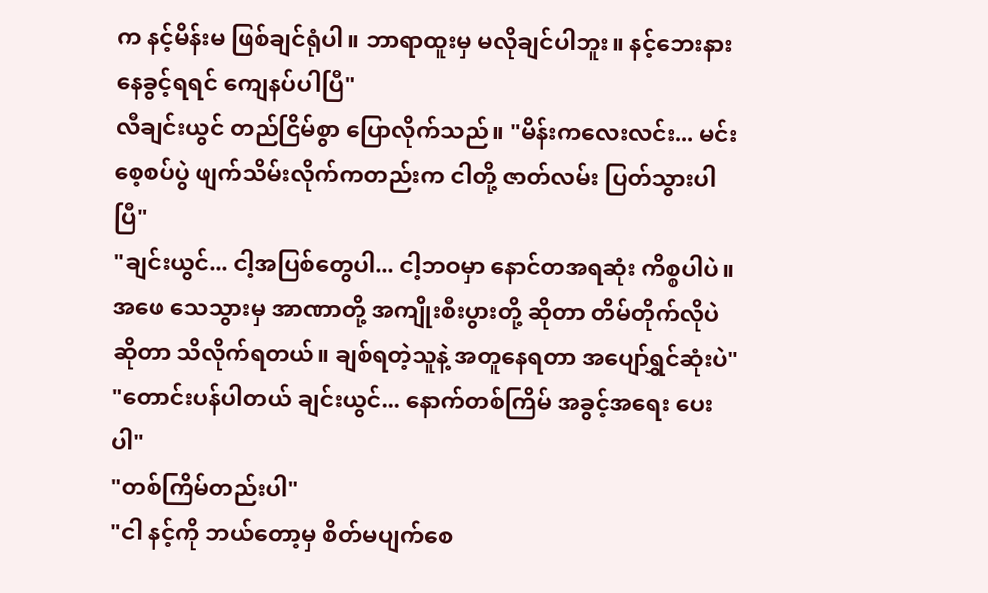က နင့်မိန်းမ ဖြစ်ချင်ရုံပါ။ ဘာရာထူးမှ မလိုချင်ပါဘူး။ နင့်ဘေးနား နေခွင့်ရရင် ကျေနပ်ပါပြီ"
လီချင်းယွင် တည်ငြိမ်စွာ ပြောလိုက်သည်။ "မိန်းကလေးလင်း... မင်း စေ့စပ်ပွဲ ဖျက်သိမ်းလိုက်ကတည်းက ငါတို့ ဇာတ်လမ်း ပြတ်သွားပါပြီ"
"ချင်းယွင်... ငါ့အပြစ်တွေပါ... ငါ့ဘဝမှာ နောင်တအရဆုံး ကိစ္စပါပဲ။ အဖေ သေသွားမှ အာဏာတို့ အကျိုးစီးပွားတို့ ဆိုတာ တိမ်တိုက်လိုပဲ ဆိုတာ သိလိုက်ရတယ်။ ချစ်ရတဲ့သူနဲ့ အတူနေရတာ အပျော်ရွှင်ဆုံးပဲ"
"တောင်းပန်ပါတယ် ချင်းယွင်... နောက်တစ်ကြိမ် အခွင့်အရေး ပေးပါ"
"တစ်ကြိမ်တည်းပါ"
"ငါ နင့်ကို ဘယ်တော့မှ စိတ်မပျက်စေ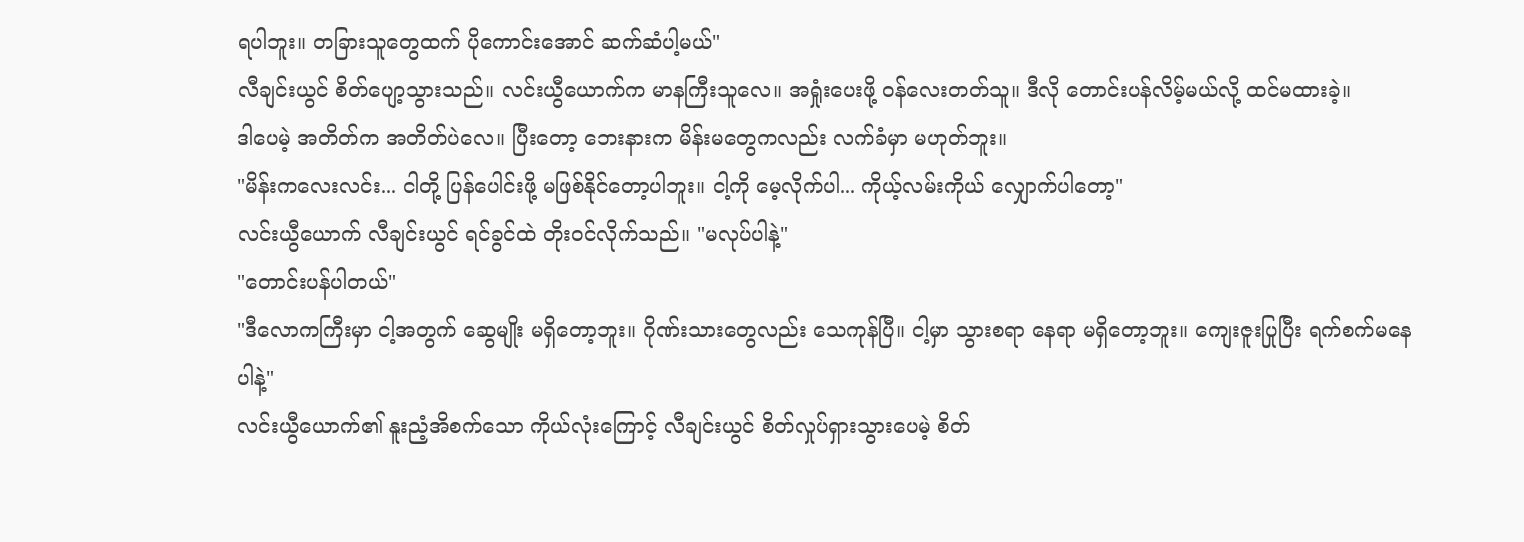ရပါဘူး။ တခြားသူတွေထက် ပိုကောင်းအောင် ဆက်ဆံပါ့မယ်"
လီချင်းယွင် စိတ်ပျော့သွားသည်။ လင်းယွီယောက်က မာနကြီးသူလေ။ အရှုံးပေးဖို့ ဝန်လေးတတ်သူ။ ဒီလို တောင်းပန်လိမ့်မယ်လို့ ထင်မထားခဲ့။
ဒါပေမဲ့ အတိတ်က အတိတ်ပဲလေ။ ပြီးတော့ ဘေးနားက မိန်းမတွေကလည်း လက်ခံမှာ မဟုတ်ဘူး။
"မိန်းကလေးလင်း... ငါတို့ ပြန်ပေါင်းဖို့ မဖြစ်နိုင်တော့ပါဘူး။ ငါ့ကို မေ့လိုက်ပါ... ကိုယ့်လမ်းကိုယ် လျှောက်ပါတော့"
လင်းယွီယောက် လီချင်းယွင် ရင်ခွင်ထဲ တိုးဝင်လိုက်သည်။ "မလုပ်ပါနဲ့"
"တောင်းပန်ပါတယ်"
"ဒီလောကကြီးမှာ ငါ့အတွက် ဆွေမျိုး မရှိတော့ဘူး။ ဂိုဏ်းသားတွေလည်း သေကုန်ပြီ။ ငါ့မှာ သွားစရာ နေရာ မရှိတော့ဘူး။ ကျေးဇူးပြုပြီး ရက်စက်မနေပါနဲ့"
လင်းယွီယောက်၏ နူးညံ့အိစက်သော ကိုယ်လုံးကြောင့် လီချင်းယွင် စိတ်လှုပ်ရှားသွားပေမဲ့ စိတ်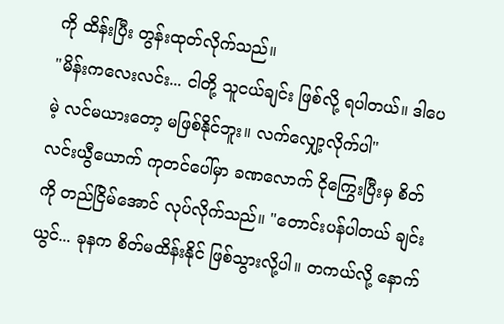ကို ထိန်းပြီး တွန်းထုတ်လိုက်သည်။
"မိန်းကလေးလင်း... ငါတို့ သူငယ်ချင်း ဖြစ်လို့ ရပါတယ်။ ဒါပေမဲ့ လင်မယားတော့ မဖြစ်နိုင်ဘူး။ လက်လျှော့လိုက်ပါ"
လင်းယွီယောက် ကုတင်ပေါ်မှာ ခဏလောက် ငိုကြွေးပြီးမှ စိတ်ကို တည်ငြိမ်အောင် လုပ်လိုက်သည်။ "တောင်းပန်ပါတယ် ချင်းယွင်... ခုနက စိတ်မထိန်းနိုင် ဖြစ်သွားလို့ပါ။ တကယ်လို့ နောက်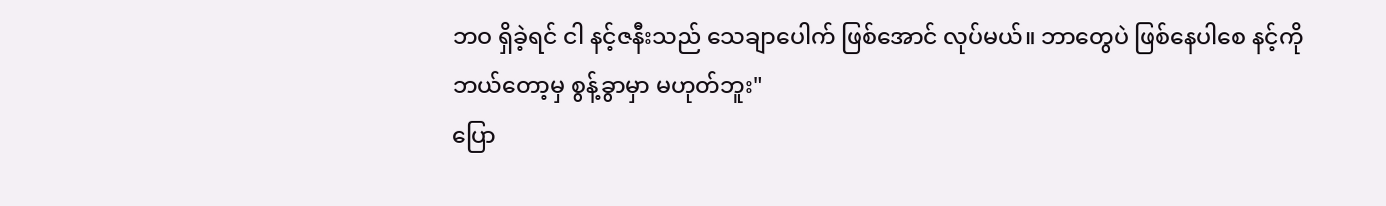ဘဝ ရှိခဲ့ရင် ငါ နင့်ဇနီးသည် သေချာပေါက် ဖြစ်အောင် လုပ်မယ်။ ဘာတွေပဲ ဖြစ်နေပါစေ နင့်ကို ဘယ်တော့မှ စွန့်ခွာမှာ မဟုတ်ဘူး"
ပြော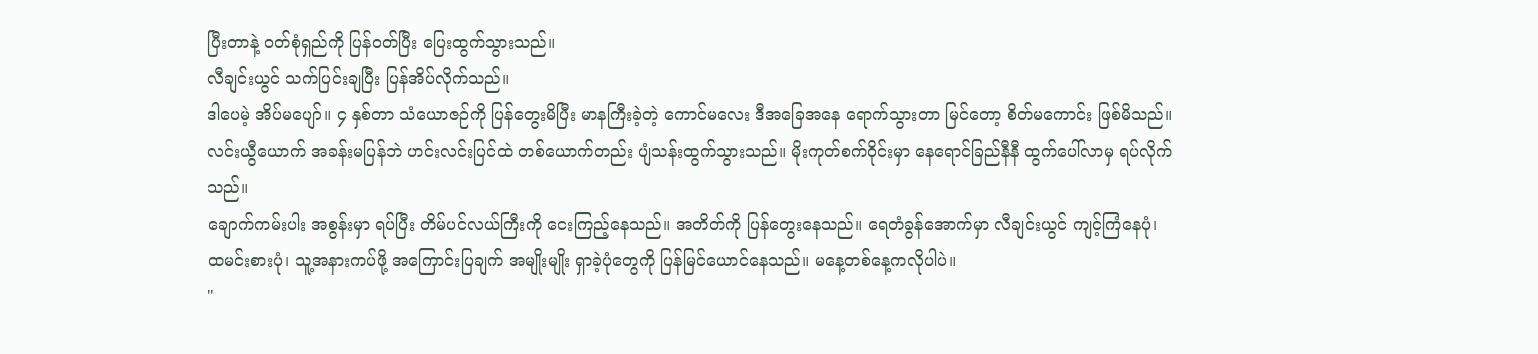ပြီးတာနဲ့ ဝတ်စုံရှည်ကို ပြန်ဝတ်ပြီး ပြေးထွက်သွားသည်။
လီချင်းယွင် သက်ပြင်းချပြီး ပြန်အိပ်လိုက်သည်။
ဒါပေမဲ့ အိပ်မပျော်။ ၄ နှစ်တာ သံယောဇဉ်ကို ပြန်တွေးမိပြီး မာနကြီးခဲ့တဲ့ ကောင်မလေး ဒီအခြေအနေ ရောက်သွားတာ မြင်တော့ စိတ်မကောင်း ဖြစ်မိသည်။
လင်းယွီယောက် အခန်းမပြန်ဘဲ ဟင်းလင်းပြင်ထဲ တစ်ယောက်တည်း ပျံသန်းထွက်သွားသည်။ မိုးကုတ်စက်ဝိုင်းမှာ နေရောင်ခြည်နီနီ ထွက်ပေါ်လာမှ ရပ်လိုက်သည်။
ချောက်ကမ်းပါး အစွန်းမှာ ရပ်ပြီး တိမ်ပင်လယ်ကြီးကို ငေးကြည့်နေသည်။ အတိတ်ကို ပြန်တွေးနေသည်။ ရေတံခွန်အောက်မှာ လီချင်းယွင် ကျင့်ကြံနေပုံ၊ ထမင်းစားပုံ၊ သူ့အနားကပ်ဖို့ အကြောင်းပြချက် အမျိုးမျိုး ရှာခဲ့ပုံတွေကို ပြန်မြင်ယောင်နေသည်။ မနေ့တစ်နေ့ကလိုပါပဲ။
"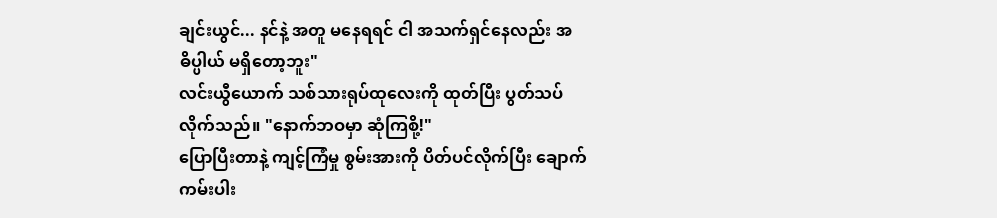ချင်းယွင်... နင်နဲ့ အတူ မနေရရင် ငါ အသက်ရှင်နေလည်း အဓိပ္ပါယ် မရှိတော့ဘူး"
လင်းယွီယောက် သစ်သားရုပ်ထုလေးကို ထုတ်ပြီး ပွတ်သပ်လိုက်သည်။ "နောက်ဘဝမှာ ဆုံကြစို့!"
ပြောပြီးတာနဲ့ ကျင့်ကြံမှု စွမ်းအားကို ပိတ်ပင်လိုက်ပြီး ချောက်ကမ်းပါး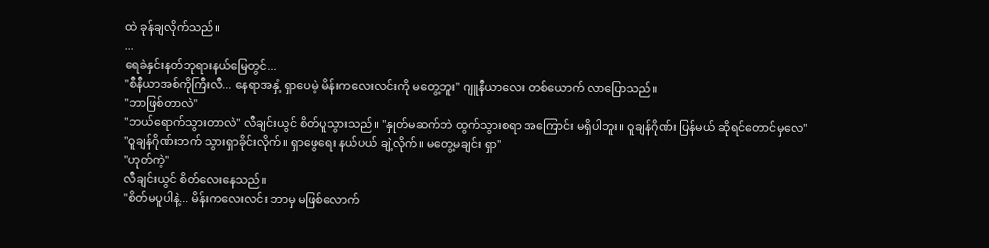ထဲ ခုန်ချလိုက်သည်။
...
ရေခဲနှင်းနတ်ဘုရားနယ်မြေတွင်...
"စီနီယာအစ်ကိုကြီးလီ... နေရာအနှံ့ ရှာပေမဲ့ မိန်းကလေးလင်းကို မတွေ့ဘူး" ဂျူနီယာလေး တစ်ယောက် လာပြောသည်။
"ဘာဖြစ်တာလဲ"
"ဘယ်ရောက်သွားတာလဲ" လီချင်းယွင် စိတ်ပူသွားသည်။ "နှုတ်မဆက်ဘဲ ထွက်သွားစရာ အကြောင်း မရှိပါဘူး။ ဝူချန်ဂိုဏ်း ပြန်မယ် ဆိုရင်တောင်မှလေ"
"ဝူချန်ဂိုဏ်းဘက် သွားရှာခိုင်းလိုက်။ ရှာဖွေရေး နယ်ပယ် ချဲ့လိုက်။ မတွေ့မချင်း ရှာ"
"ဟုတ်ကဲ့"
လီချင်းယွင် စိတ်လေးနေသည်။
"စိတ်မပူပါနဲ့... မိန်းကလေးလင်း ဘာမှ မဖြစ်လောက်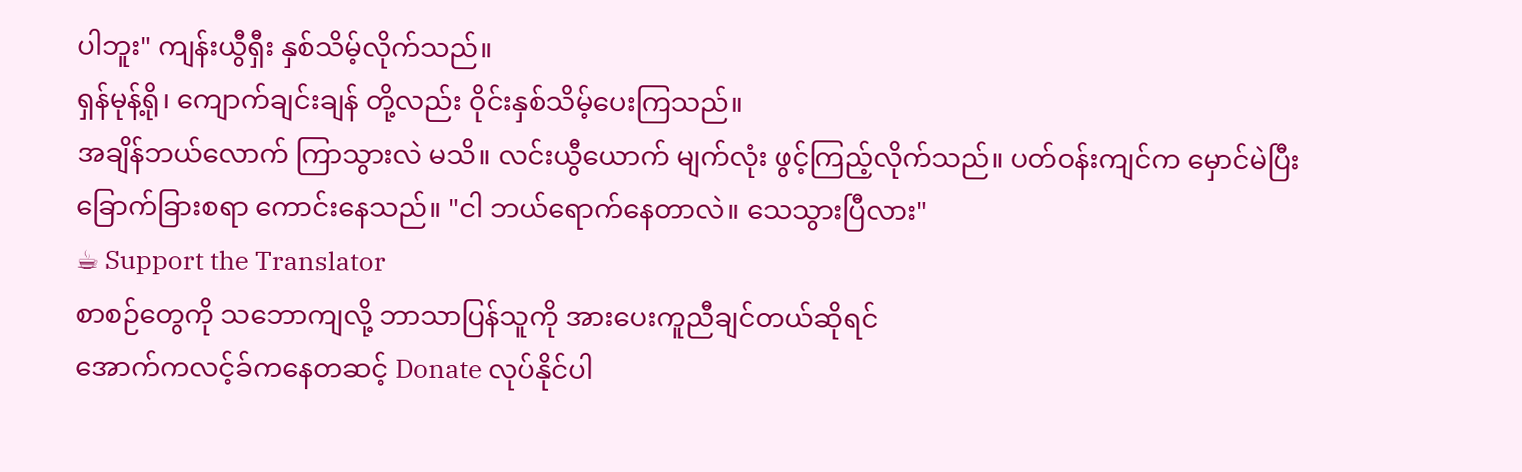ပါဘူး" ကျန်းယွီရှီး နှစ်သိမ့်လိုက်သည်။
ရှန်မုန့်ရို၊ ကျောက်ချင်းချန် တို့လည်း ဝိုင်းနှစ်သိမ့်ပေးကြသည်။
အချိန်ဘယ်လောက် ကြာသွားလဲ မသိ။ လင်းယွီယောက် မျက်လုံး ဖွင့်ကြည့်လိုက်သည်။ ပတ်ဝန်းကျင်က မှောင်မဲပြီး ခြောက်ခြားစရာ ကောင်းနေသည်။ "ငါ ဘယ်ရောက်နေတာလဲ။ သေသွားပြီလား"
☕ Support the Translator
စာစဉ်တွေကို သဘောကျလို့ ဘာသာပြန်သူကို အားပေးကူညီချင်တယ်ဆိုရင်
အောက်ကလင့်ခ်ကနေတဆင့် Donate လုပ်နိုင်ပါ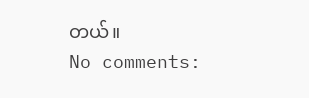တယ်။
No comments: